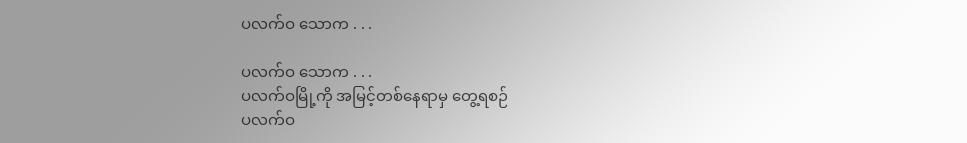ပလက်ဝ သောက . . .

ပလက်ဝ သောက . . .
ပလက်ဝမြို့ကို အမြင့်တစ်နေရာမှ တွေ့ရစဉ်
ပလက်ဝ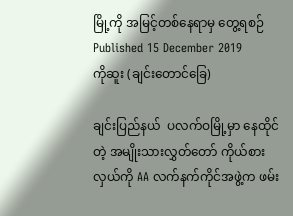မြို့ကို အမြင့်တစ်နေရာမှ တွေ့ရစဉ်
Published 15 December 2019
ကိုဆူး (ချင်းတောင်ခြေ)

ချင်းပြည်နယ်  ပလက်ဝမြို့မှာ နေထိုင်တဲ့ အမျိုးသားလွှတ်တော် ကိုယ်စားလှယ်ကို AA လက်နက်ကိုင်အဖွဲ့က ဖမ်း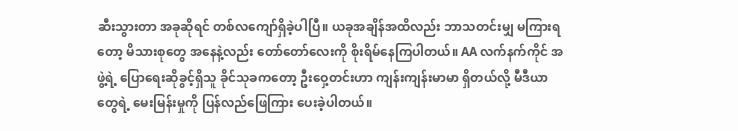ဆီးသွားတာ အခုဆိုရင် တစ်လကျော်ရှိခဲ့ပါပြီ။ ယခုအချိန်အထိလည်း ဘာသတင်းမျှ မကြားရတော့ မိသားစုတွေ အနေနဲ့လည်း တော်တော်လေးကို စိုးရိမ်နေကြပါတယ်။ AA လက်နက်ကိုင် အဖွဲ့ရဲ့ ပြောရေးဆိုခွင့်ရှိသူ ခိုင်သုခကတော့ ဦးဝှေ့တင်းဟာ ကျန်းကျန်းမာမာ ရှိတယ်လို့ မီဒီယာတွေရဲ့ မေးမြန်းမှုကို ပြန်လည်ဖြေကြား ပေးခဲ့ပါတယ်။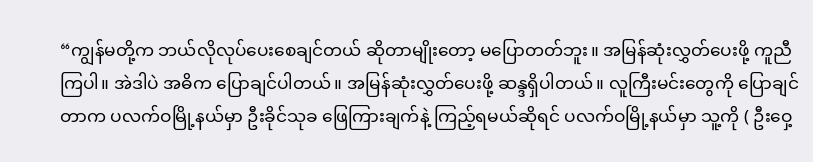“ကျွန်မတို့က ဘယ်လိုလုပ်ပေးစေချင်တယ် ဆိုတာမျိုးတော့ မပြောတတ်ဘူး။ အမြန်ဆုံးလွှတ်ပေးဖို့ ကူညီကြပါ။ အဲဒါပဲ အဓိက ပြောချင်ပါတယ်။ အမြန်ဆုံးလွှတ်ပေးဖို့ ဆန္ဒရှိပါတယ်။ လူကြီးမင်းတွေကို ပြောချင်တာက ပလက်ဝမြို့နယ်မှာ ဦးခိုင်သုခ ဖြေကြားချက်နဲ့ ကြည့်ရမယ်ဆိုရင် ပလက်ဝမြို့နယ်မှာ သူ့ကို ( ဦးဝှေ့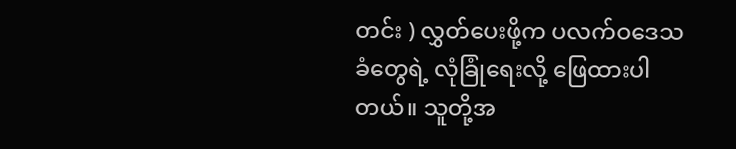တင်း ) လွှတ်ပေးဖို့က ပလက်ဝဒေသခံတွေရဲ့ လုံခြုံရေးလို့ ဖြေထားပါတယ်။ သူတို့အ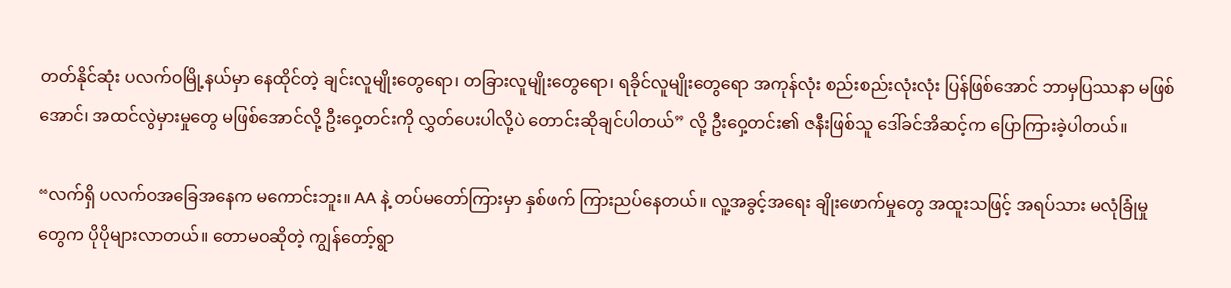တတ်နိုင်ဆုံး ပလက်ဝမြို့နယ်မှာ နေထိုင်တဲ့ ချင်းလူမျိုးတွေရော၊ တခြားလူမျိုးတွေရော၊ ရခိုင်လူမျိုးတွေရော အကုန်လုံး စည်းစည်းလုံးလုံး ပြန်ဖြစ်အောင် ဘာမှပြဿနာ မဖြစ်အောင်၊ အထင်လွဲမှားမှုတွေ မဖြစ်အောင်လို့ ဦးဝှေ့တင်းကို လွှတ်ပေးပါလို့ပဲ တောင်းဆိုချင်ပါတယ်” လို့ ဦးဝှေ့တင်း၏ ဇနီးဖြစ်သူ ဒေါ်ခင်အိဆင့်က ပြောကြားခဲ့ပါတယ်။

“လက်ရှိ ပလက်ဝအခြေအနေက မကောင်းဘူး။ AA နဲ့ တပ်မတော်ကြားမှာ နှစ်ဖက် ကြားညပ်နေတယ်။ လူ့အခွင့်အရေး ချိုးဖောက်မှုတွေ အထူးသဖြင့် အရပ်သား မလုံခြုံမှုတွေက ပိုပိုများလာတယ်။ တောမဝဆိုတဲ့ ကျွန်တော့်ရွာ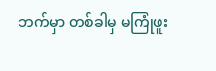ဘက်မှာ တစ်ခါမှ မကြုံဖူး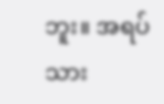ဘူး။ အရပ်သား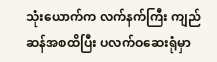သုံးယောက်က လက်နက်ကြီး ကျည်ဆန်အစထိပြီး ပလက်ဝဆေးရုံမှာ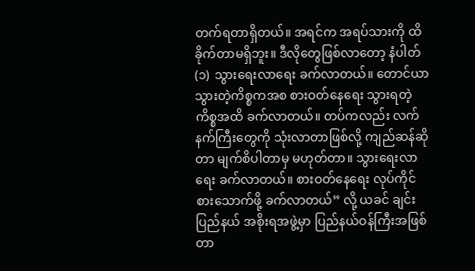တက်ရတာရှိတယ်။ အရင်က အရပ်သားကို ထိခိုက်တာမရှိဘူး။ ဒီလိုတွေဖြစ်လာတော့ နံပါတ် (၁) သွားရေးလာရေး ခက်လာတယ်။ တောင်ယာသွားတဲ့ကိစ္စကအစ စားဝတ်နေရေး သွားရတဲ့ ကိစ္စအထိ ခက်လာတယ်။ တပ်ကလည်း လက်နက်ကြီးတွေကို သုံးလာတာဖြစ်လို့ ကျည်ဆန်ဆိုတာ မျက်စိပါတာမှ မဟုတ်တာ။ သွားရေးလာရေး ခက်လာတယ်။ စားဝတ်နေရေး လုပ်ကိုင်စားသောက်ဖို့ ခက်လာတယ်” လို့ ယခင် ချင်းပြည်နယ် အစိုးရအဖွဲ့မှာ ပြည်နယ်ဝန်ကြီးအဖြစ် တာ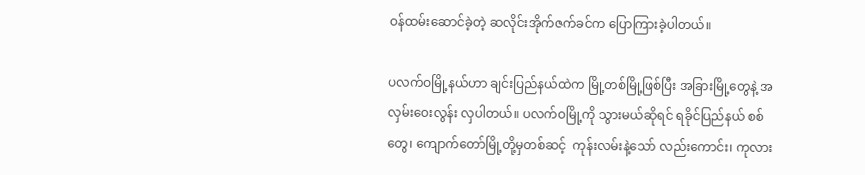ဝန်ထမ်းဆောင်ခဲ့တဲ့ ဆလိုင်းအိုက်ဇက်ခင်က ပြောကြားခဲ့ပါတယ်။

ပလက်ဝမြို့နယ်ဟာ ချင်းပြည်နယ်ထဲက မြို့တစ်မြို့ဖြစ်ပြီး အခြားမြို့တွေနဲ့ အလှမ်းဝေးလွန်း လှပါတယ်။ ပလက်ဝမြို့ကို သွားမယ်ဆိုရင် ရခိုင်ပြည်နယ် စစ်တွေ၊ ကျောက်တော်မြို့တို့မှတစ်ဆင့်  ကုန်းလမ်းနဲ့သော် လည်းကောင်း၊ ကုလား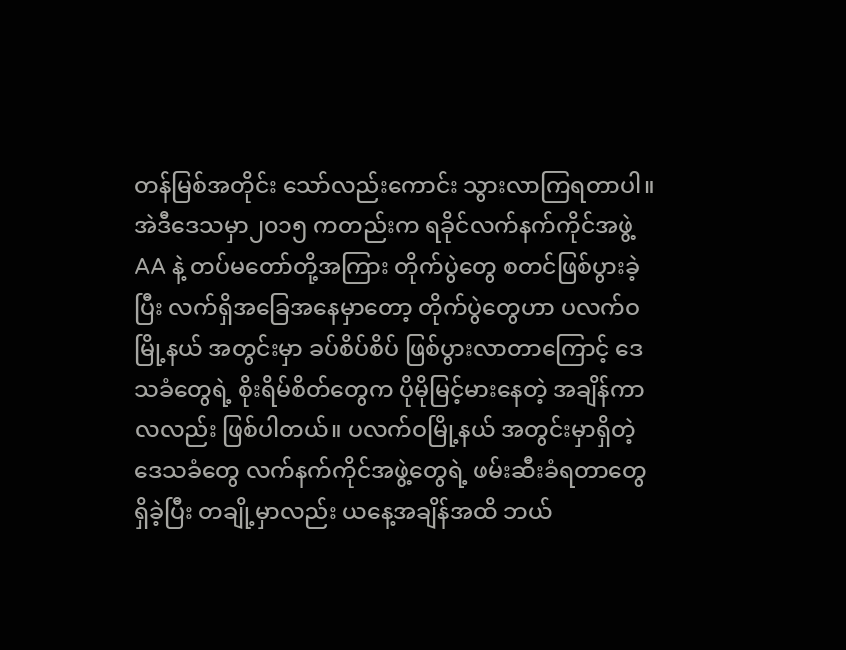တန်မြစ်အတိုင်း သော်လည်းကောင်း သွားလာကြရတာပါ။  အဲဒီဒေသမှာ၂၀၁၅ ကတည်းက ရခိုင်လက်နက်ကိုင်အဖွဲ့ AA နဲ့ တပ်မတော်တို့အကြား တိုက်ပွဲတွေ စတင်ဖြစ်ပွားခဲ့ပြီး လက်ရှိအခြေအနေမှာတော့ တိုက်ပွဲတွေဟာ ပလက်ဝမြို့နယ် အတွင်းမှာ ခပ်စိပ်စိပ် ဖြစ်ပွားလာတာကြောင့် ဒေသခံတွေရဲ့ စိုးရိမ်စိတ်တွေက ပိုမိုမြင့်မားနေတဲ့ အချိန်ကာလလည်း ဖြစ်ပါတယ်။ ပလက်ဝမြို့နယ် အတွင်းမှာရှိတဲ့ ဒေသခံတွေ လက်နက်ကိုင်အဖွဲ့တွေရဲ့ ဖမ်းဆီးခံရတာတွေရှိခဲ့ပြီး တချို့မှာလည်း ယနေ့အချိန်အထိ ဘယ်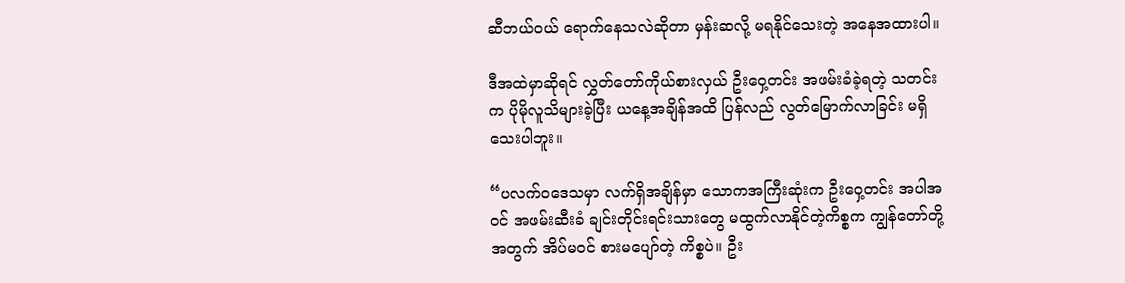ဆီဘယ်ဝယ် ရောက်နေသလဲဆိုတာ မှန်းဆလို့ မရနိုင်သေးတဲ့ အနေအထားပါ။

ဒီအထဲမှာဆိုရင် လွှတ်တော်ကိုယ်စားလှယ် ဦးဝှေ့တင်း အဖမ်းခံခဲ့ရတဲ့ သတင်းက ပိုမိုလူသိများခဲ့ပြီး ယနေ့အချိန်အထိ ပြန်လည် လွတ်မြောက်လာခြင်း မရှိသေးပါဘူး။

“ပလက်ဝဒေသမှာ လက်ရှိအချိန်မှာ သောကအကြီးဆုံးက ဦးဝှေ့တင်း အပါအဝင် အဖမ်းဆီးခံ ချင်းတိုင်းရင်းသားတွေ မထွက်လာနိုင်တဲ့ကိစ္စက ကျွန်တော်တို့အတွက် အိပ်မဝင် စားမပျော်တဲ့ ကိစ္စပဲ။ ဦး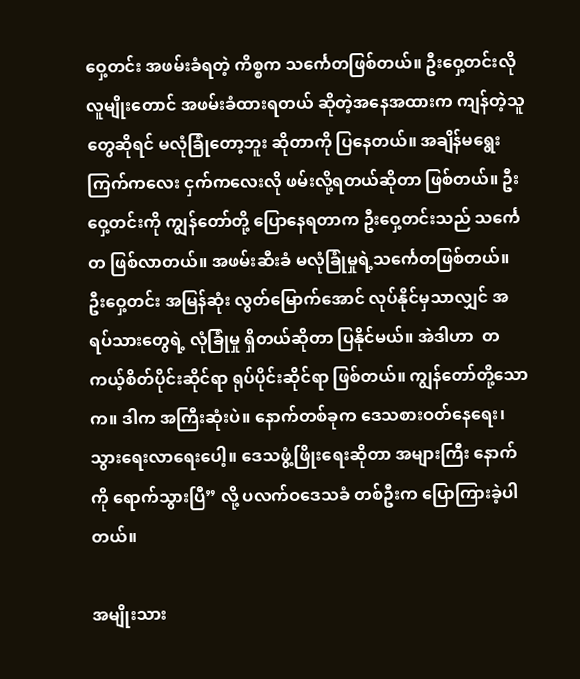ဝှေ့တင်း အဖမ်းခံရတဲ့ ကိစ္စက သင်္ကေတဖြစ်တယ်။ ဦးဝှေ့တင်းလို လူမျိုးတောင် အဖမ်းခံထားရတယ် ဆိုတဲ့အနေအထားက ကျန်တဲ့သူတွေဆိုရင် မလုံခြုံတော့ဘူး ဆိုတာကို ပြနေတယ်။ အချိန်မရွေး ကြက်ကလေး ငှက်ကလေးလို ဖမ်းလို့ရတယ်ဆိုတာ ဖြစ်တယ်။ ဦးဝှေ့တင်းကို ကျွန်တော်တို့ ပြောနေရတာက ဦးဝှေ့တင်းသည် သင်္ကေတ ဖြစ်လာတယ်။ အဖမ်းဆီးခံ မလုံခြုံမှုရဲ့သင်္ကေတဖြစ်တယ်။ ဦးဝှေ့တင်း အမြန်ဆုံး လွတ်မြောက်အောင် လုပ်နိုင်မှသာလျှင် အရပ်သားတွေရဲ့ လုံခြုံမှု ရှိတယ်ဆိုတာ ပြနိုင်မယ်။ အဲဒါဟာ  တကယ့်စိတ်ပိုင်းဆိုင်ရာ ရုပ်ပိုင်းဆိုင်ရာ ဖြစ်တယ်။ ကျွန်တော်တို့သောက။ ဒါက အကြီးဆုံးပဲ။ နောက်တစ်ခုက ဒေသစားဝတ်နေရေး၊ သွားရေးလာရေးပေါ့။ ဒေသဖွံ့ဖြိုးရေးဆိုတာ အများကြီး နောက်ကို ရောက်သွားပြီ” လို့ ပလက်ဝဒေသခံ တစ်ဦးက ပြောကြားခဲ့ပါတယ်။

အမျိုးသား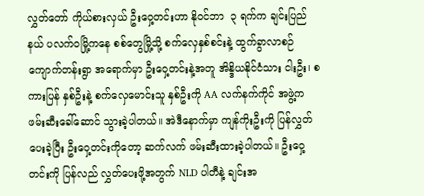လွှတ်တော် ကိုယ်စားလှယ် ဦးဝှေ့တင်းဟာ နိုဝင်ဘာ  ၃ ရက်က ချင်းပြည်နယ် ပလက်ဝမြို့ကနေ စစ်တွေမြို့သို့ စက်လှေနှစ်စင်းနဲ့ ထွက်ခွာလာစဉ် ကျောက်တန်းရွာ အရောက်မှာ ဦးဝှေ့တင်းနဲ့အတူ အိန္ဒိယနိုင်ငံသား ငါးဦး၊ စကားပြန် နှစ်ဦးနဲ့ စက်လှေမောင်းသူ နှစ်ဦးကို AA လက်နက်ကိုင် အဖွဲ့က ဖမ်းဆီးခေါ်ဆောင် သွားခဲ့ပါတယ်။ အဲဒီနောက်မှာ ကျန်ကိုးဦးကို ပြန်လွှတ်ပေးခဲ့ပြီး ဦးဝှေ့တင်းကိုတော့ ဆက်လက် ဖမ်းဆီးထားခဲ့ပါတယ်။ ဦးဝှေ့တင်းကို ပြန်လည် လွှတ်ပေးဖို့အတွက် NLD ပါတီနဲ့ ချင်းအ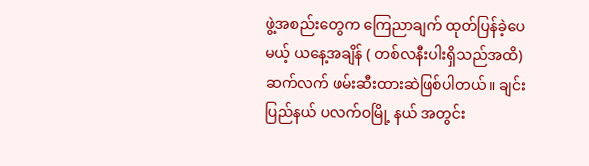ဖွဲ့အစည်းတွေက ကြေညာချက် ထုတ်ပြန်ခဲ့ပေမယ့် ယနေ့အချိန် ( တစ်လနီးပါးရှိသည်အထိ) ဆက်လက် ဖမ်းဆီးထားဆဲဖြစ်ပါတယ်။ ချင်းပြည်နယ် ပလက်ဝမြို့ နယ် အတွင်း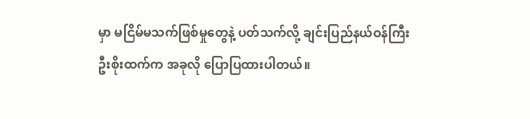မှာ မငြိမ်မသက်ဖြစ်မှုတွေနဲ့ ပတ်သက်လို့ ချင်းပြည်နယ်ဝန်ကြီး ဦးစိုးထက်က အခုလို ပြောပြထားပါတယ်။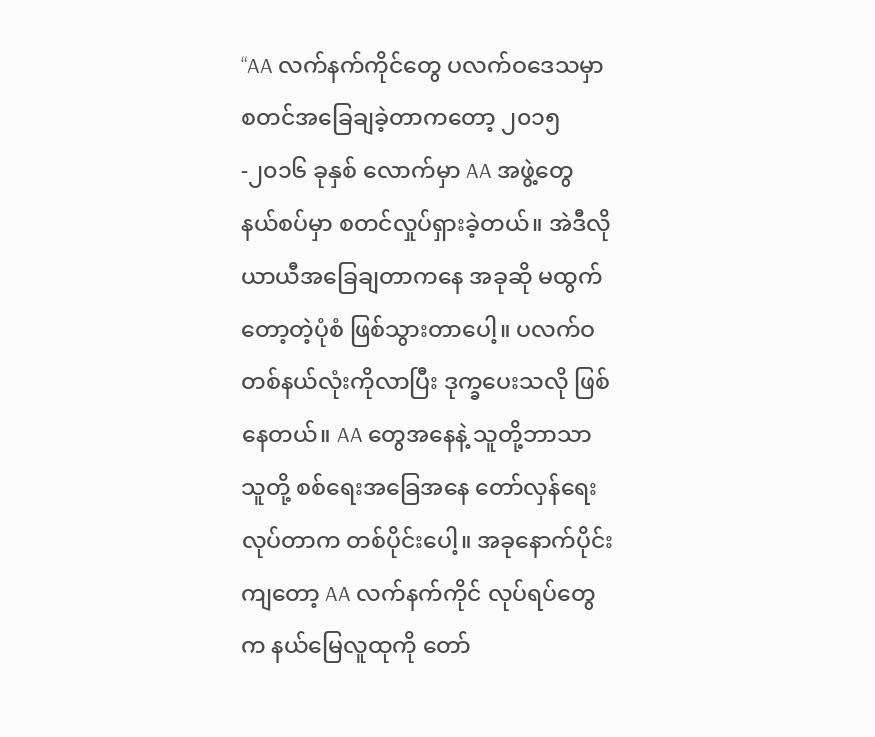“AA လက်နက်ကိုင်တွေ ပလက်ဝဒေသမှာ စတင်အခြေချခဲ့တာကတော့ ၂၀၁၅-၂၀၁၆ ခုနှစ် လောက်မှာ AA အဖွဲ့တွေ နယ်စပ်မှာ စတင်လှုပ်ရှားခဲ့တယ်။ အဲဒီလို ယာယီအခြေချတာကနေ အခုဆို မထွက်တော့တဲ့ပုံစံ ဖြစ်သွားတာပေါ့။ ပလက်ဝ တစ်နယ်လုံးကိုလာပြီး ဒုက္ခပေးသလို ဖြစ်နေတယ်။ AA တွေအနေနဲ့ သူတို့ဘာသာသူတို့ စစ်ရေးအခြေအနေ တော်လှန်ရေး လုပ်တာက တစ်ပိုင်းပေါ့။ အခုနောက်ပိုင်းကျတော့ AA လက်နက်ကိုင် လုပ်ရပ်တွေက နယ်မြေလူထုကို တော်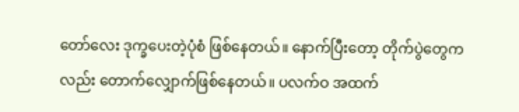တော်လေး ဒုက္ခပေးတဲ့ပုံစံ ဖြစ်နေတယ်။ နောက်ပြီးတော့ တိုက်ပွဲတွေကလည်း တောက်လျှောက်ဖြစ်နေတယ်။ ပလက်ဝ အထက်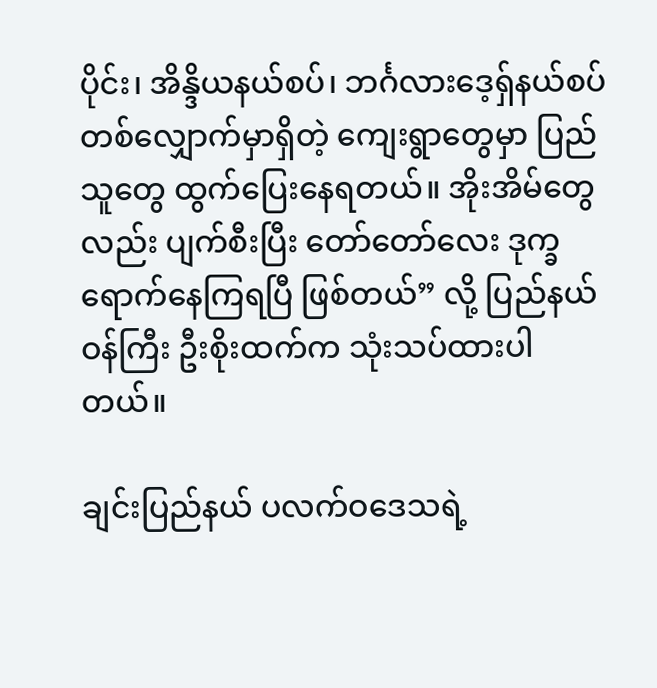ပိုင်း၊ အိန္ဒိယနယ်စပ်၊ ဘင်္ဂလားဒေ့ရှ်နယ်စပ် တစ်လျှောက်မှာရှိတဲ့ ကျေးရွာတွေမှာ ပြည်သူတွေ ထွက်ပြေးနေရတယ်။ အိုးအိမ်တွေလည်း ပျက်စီးပြီး တော်တော်လေး ဒုက္ခရောက်နေကြရပြီ ဖြစ်တယ်” လို့ ပြည်နယ်ဝန်ကြီး ဦးစိုးထက်က သုံးသပ်ထားပါတယ်။

ချင်းပြည်နယ် ပလက်ဝဒေသရဲ့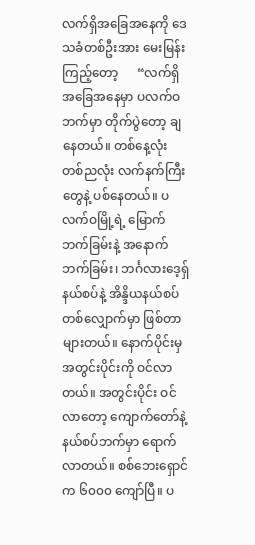လက်ရှိအခြေအနေကို ဒေသခံတစ်ဦးအား မေးမြန်းကြည့်တော့      “လက်ရှိအခြေအနေမှာ ပလက်ဝဘက်မှာ တိုက်ပွဲတော့ ချနေတယ်။ တစ်နေ့လုံး တစ်ညလုံး လက်နက်ကြီးတွေနဲ့ ပစ်နေတယ်။ ပလက်ဝမြို့ရဲ့ မြောက်ဘက်ခြမ်းနဲ့ အနောက်ဘက်ခြမ်း၊ ဘင်္ဂလားဒေ့ရှ် နယ်စပ်နဲ့ အိန္ဒိယနယ်စပ် တစ်လျှောက်မှာ ဖြစ်တာများတယ်။ နောက်ပိုင်းမှ အတွင်းပိုင်းကို ဝင်လာတယ်။ အတွင်းပိုင်း ဝင်လာတော့ ကျောက်တော်နဲ့ နယ်စပ်ဘက်မှာ ရောက်လာတယ်။ စစ်ဘေးရှောင်က ၆၀၀၀ ကျော်ပြီ။ ပ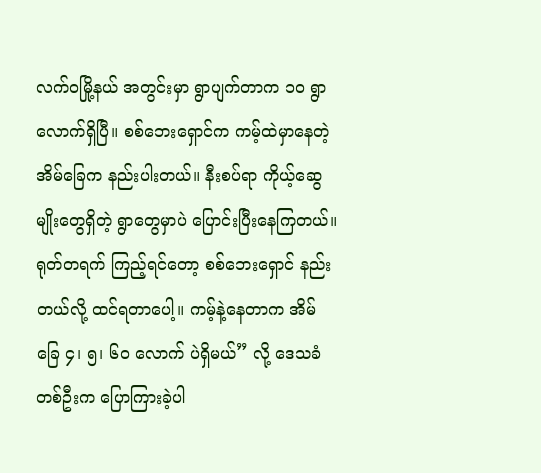လက်ဝမြို့နယ် အတွင်းမှာ ရွာပျက်တာက ၁၀ ရွာလောက်ရှိပြီ။ စစ်ဘေးရှောင်က ကမ့်ထဲမှာနေတဲ့ အိမ်ခြေက နည်းပါးတယ်။ နီးစပ်ရာ ကိုယ့်ဆွေမျိုးတွေရှိတဲ့ ရွာတွေမှာပဲ ပြောင်းပြီးနေကြတယ်။ ရုတ်တရက် ကြည့်ရင်တော့ စစ်ဘေးရှောင် နည်းတယ်လို့ ထင်ရတာပေါ့။ ကမ့်နဲ့နေတာက အိမ်ခြေ ၄၊ ၅၊ ၆၀ လောက် ပဲရှိမယ်” လို့ ဒေသခံတစ်ဦးက ပြောကြားခဲ့ပါ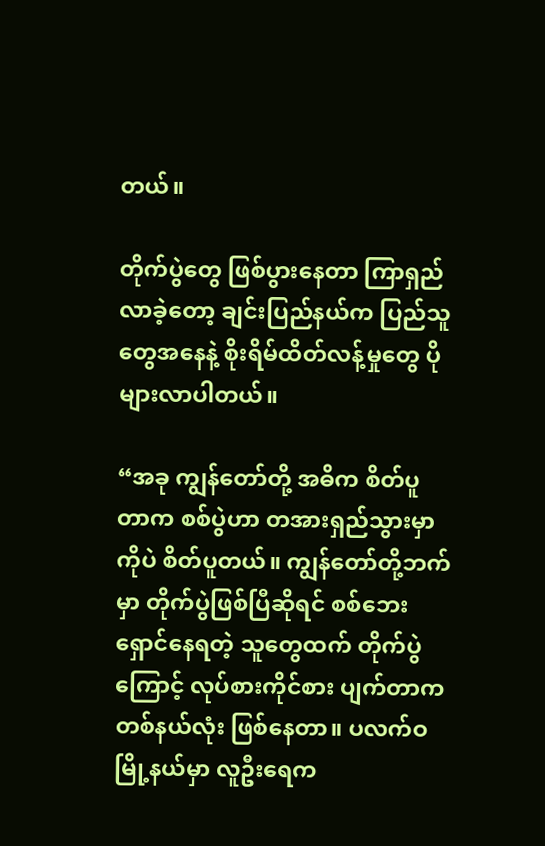တယ်။

တိုက်ပွဲတွေ ဖြစ်ပွားနေတာ ကြာရှည်လာခဲ့တော့ ချင်းပြည်နယ်က ပြည်သူတွေအနေနဲ့ စိုးရိမ်ထိတ်လန့်မှုတွေ ပိုများလာပါတယ်။

“အခု ကျွန်တော်တို့ အဓိက စိတ်ပူတာက စစ်ပွဲဟာ တအားရှည်သွားမှာကိုပဲ စိတ်ပူတယ်။ ကျွန်တော်တို့ဘက်မှာ တိုက်ပွဲဖြစ်ပြီဆိုရင် စစ်ဘေးရှောင်နေရတဲ့ သူတွေထက် တိုက်ပွဲကြောင့် လုပ်စားကိုင်စား ပျက်တာက တစ်နယ်လုံး ဖြစ်နေတာ။ ပလက်ဝမြို့နယ်မှာ လူဦးရေက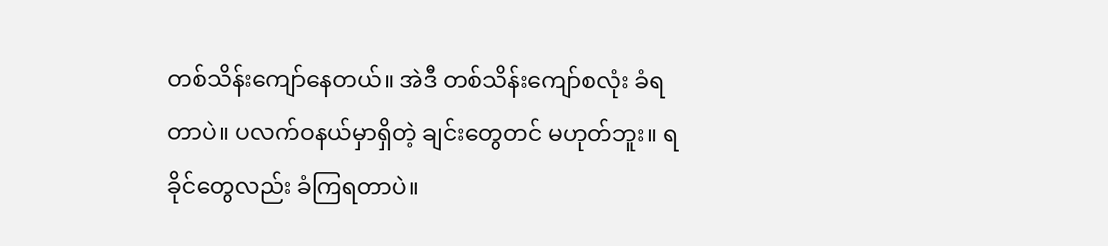တစ်သိန်းကျော်နေတယ်။ အဲဒီ တစ်သိန်းကျော်စလုံး ခံရတာပဲ။ ပလက်ဝနယ်မှာရှိတဲ့ ချင်းတွေတင် မဟုတ်ဘူး။ ရခိုင်တွေလည်း ခံကြရတာပဲ။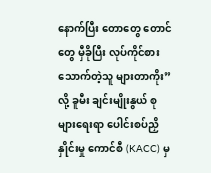နောက်ပြီး တောတွေ တောင်တွေ မှီခိုပြီး လုပ်ကိုင်စားသောက်တဲ့သူ များတာကိုး” လို့ ခူမီး ချင်းမျိုးနွယ် စုများရေးရာ ပေါင်းစပ်ညှိနှိုင်းမှု ကောင်စီ (KACC) မှ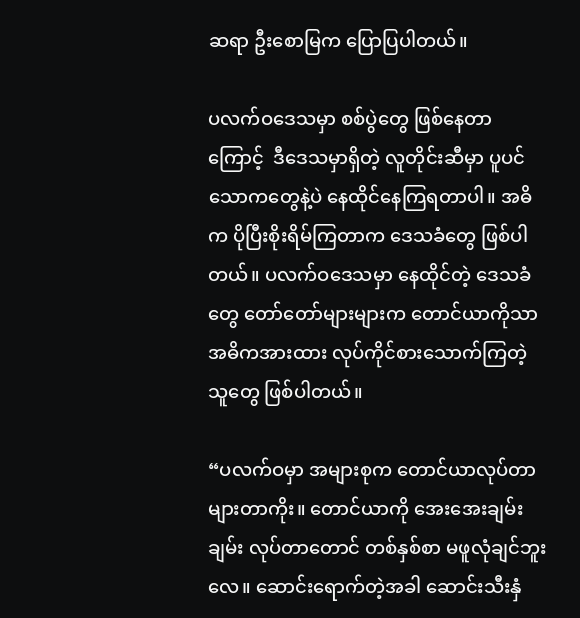ဆရာ ဦးစောမြက ပြောပြပါတယ်။

ပလက်ဝဒေသမှာ စစ်ပွဲတွေ ဖြစ်နေတာကြောင့်  ဒီဒေသမှာရှိတဲ့ လူတိုင်းဆီမှာ ပူပင်သောကတွေနဲ့ပဲ နေထိုင်နေကြရတာပါ။ အဓိက ပိုပြီးစိုးရိမ်ကြတာက ဒေသခံတွေ ဖြစ်ပါတယ်။ ပလက်ဝဒေသမှာ နေထိုင်တဲ့ ဒေသခံတွေ တော်တော်များများက တောင်ယာကိုသာ အဓိကအားထား လုပ်ကိုင်စားသောက်ကြတဲ့သူတွေ ဖြစ်ပါတယ်။

“ပလက်ဝမှာ အများစုက တောင်ယာလုပ်တာ များတာကိုး။ တောင်ယာကို အေးအေးချမ်းချမ်း လုပ်တာတောင် တစ်နှစ်စာ မဖူလုံချင်ဘူးလေ။ ဆောင်းရောက်တဲ့အခါ ဆောင်းသီးနှံ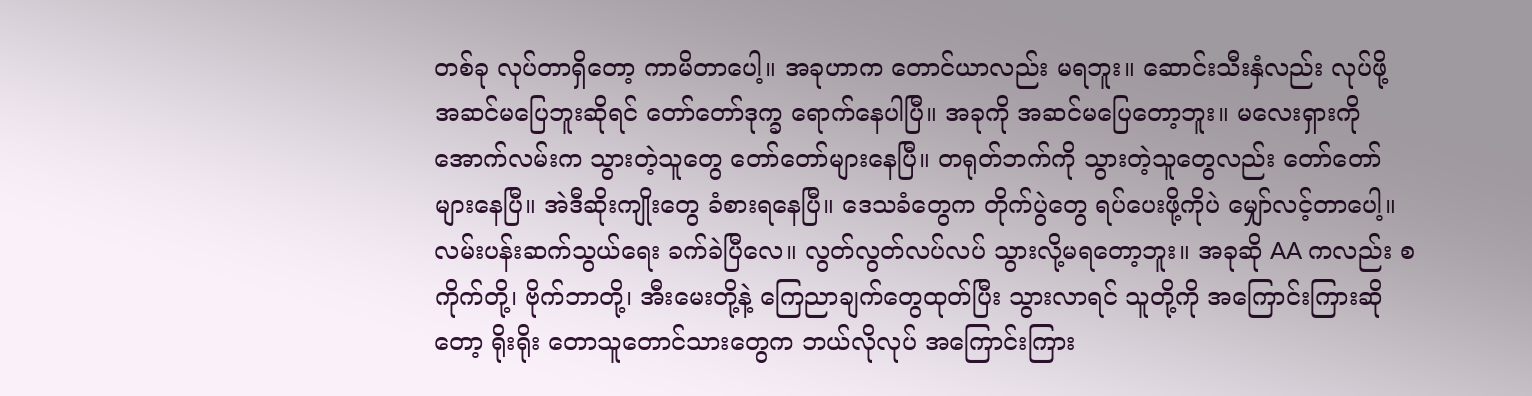တစ်ခု လုပ်တာရှိတော့ ကာမိတာပေါ့။ အခုဟာက တောင်ယာလည်း မရဘူး။ ဆောင်းသီးနှံလည်း လုပ်ဖို့ အဆင်မပြေဘူးဆိုရင် တော်တော်ဒုက္ခ ရောက်နေပါပြီ။ အခုကို အဆင်မပြေတော့ဘူး။ မလေးရှားကို အောက်လမ်းက သွားတဲ့သူတွေ တော်တော်များနေပြီ။ တရုတ်ဘက်ကို သွားတဲ့သူတွေလည်း တော်တော်များနေပြီ။ အဲဒီဆိုးကျိုးတွေ ခံစားရနေပြီ။ ဒေသခံတွေက တိုက်ပွဲတွေ ရပ်ပေးဖို့ကိုပဲ မျှော်လင့်တာပေါ့။ လမ်းပန်းဆက်သွယ်ရေး ခက်ခဲပြီလေ။ လွတ်လွတ်လပ်လပ် သွားလို့မရတော့ဘူး။ အခုဆို AA ကလည်း စကိုက်တို့၊ ဗိုက်ဘာတို့၊ အီးမေးတို့နဲ့ ကြေညာချက်တွေထုတ်ပြီး သွားလာရင် သူတို့ကို အကြောင်းကြားဆိုတော့ ရိုးရိုး တောသူတောင်သားတွေက ဘယ်လိုလုပ် အကြောင်းကြား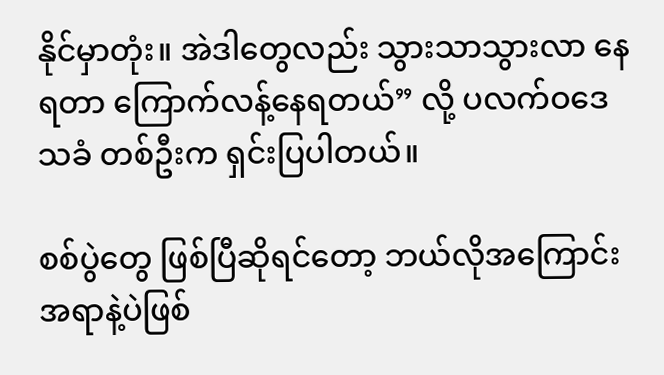နိုင်မှာတုံး။ အဲဒါတွေလည်း သွားသာသွားလာ နေရတာ ကြောက်လန့်နေရတယ်” လို့ ပလက်ဝဒေသခံ တစ်ဦးက ရှင်းပြပါတယ်။

စစ်ပွဲတွေ ဖြစ်ပြီဆိုရင်တော့ ဘယ်လိုအကြောင်းအရာနဲ့ပဲဖြစ်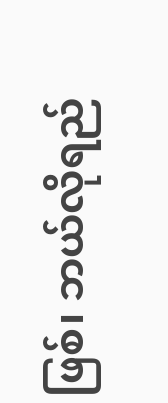ဖြစ်၊ ဘယ်လိုရည်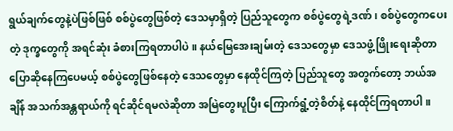ရွယ်ချက်တွေနဲ့ပဲဖြစ်ဖြစ် စစ်ပွဲတွေဖြစ်တဲ့ ဒေသမှာရှိတဲ့ ပြည်သူတွေက စစ်ပွဲတွေရဲ့ဒဏ်၊ စစ်ပွဲတွေကပေးတဲ့ ဒုက္ခတွေကို အရင်ဆုံး ခံစားကြရတာပါပဲ။ နယ်မြေအေးချမ်းတဲ့ ဒေသတွေမှာ ဒေသဖွံ့ဖြိုးရေးဆိုတာ ပြောဆိုနေကြပေမယ့် စစ်ပွဲတွေဖြစ်နေတဲ့ ဒေသတွေမှာ နေထိုင်ကြတဲ့ ပြည်သူတွေ အတွက်တော့ ဘယ်အချိန် အသက်အန္တရာယ်ကို ရင်ဆိုင်ရမလဲဆိုတာ အမြဲတွေးပူပြီး ကြောက်ရွံ့တဲ့စိတ်နဲ့ နေထိုင်ကြရတာပါ။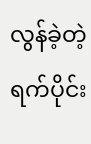လွန်ခဲ့တဲ့ ရက်ပိုင်း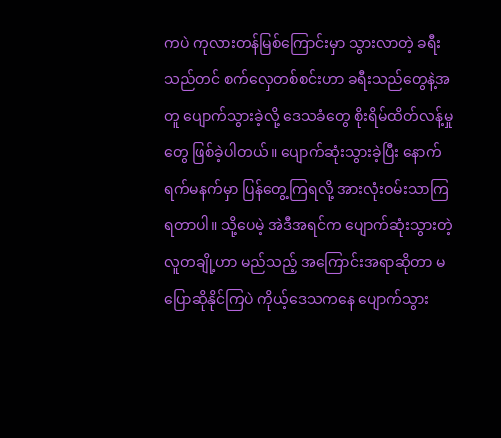ကပဲ ကုလားတန်မြစ်ကြောင်းမှာ သွားလာတဲ့ ခရီးသည်တင် စက်လှေတစ်စင်းဟာ ခရီးသည်တွေနဲ့အတူ ပျောက်သွားခဲ့လို့ ဒေသခံတွေ စိုးရိမ်ထိတ်လန့်မှုတွေ ဖြစ်ခဲ့ပါတယ်။ ပျောက်ဆုံးသွားခဲ့ပြီး နောက်ရက်မနက်မှာ ပြန်တွေ့ကြရလို့ အားလုံးဝမ်းသာကြရတာပါ။ သို့ပေမဲ့ အဲဒီအရင်က ပျောက်ဆုံးသွားတဲ့ လူတချို့ဟာ မည်သည့် အကြောင်းအရာဆိုတာ မပြောဆိုနိုင်ကြပဲ ကိုယ့်ဒေသကနေ ပျောက်သွား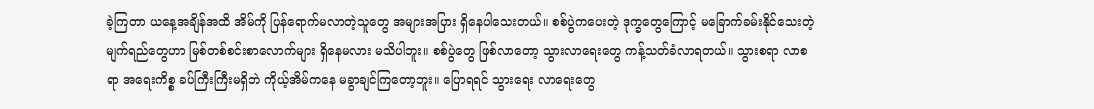ခဲ့ကြတာ ယနေ့အချိန်အထိ အိမ်ကို ပြန်ရောက်မလာတဲ့သူတွေ အများအပြား ရှိနေပါသေးတယ်။ စစ်ပွဲကပေးတဲ့ ဒုက္ခတွေကြောင့် မခြောက်ခမ်းနိုင်သေးတဲ့ မျက်ရည်တွေဟာ မြစ်တစ်စင်းစာလောက်များ ရှိနေမလား မသိပါဘူး။ စစ်ပွဲတွေ ဖြစ်လာတော့ သွားလာရေးတွေ ကန့်သတ်ခံလာရတယ်။ သွားစရာ လာစရာ အရေးကိစ္စ ခပ်ကြီးကြီးမရှိဘဲ ကိုယ့်အိမ်ကနေ မခွာချင်ကြတော့ဘူး။ ပြောရရင် သွားရေး လာရေးတွေ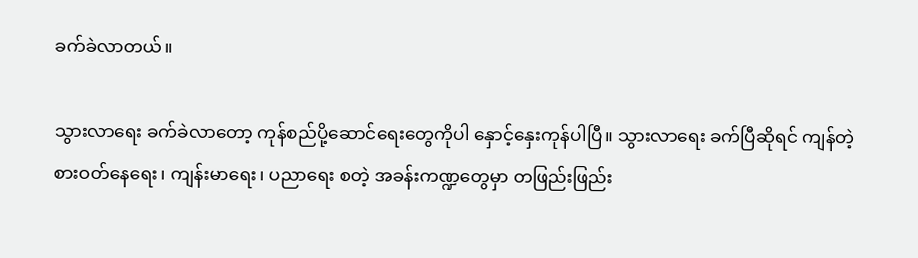ခက်ခဲလာတယ်။

သွားလာရေး ခက်ခဲလာတော့ ကုန်စည်ပို့ဆောင်ရေးတွေကိုပါ နှောင့်နှေးကုန်ပါပြီ။ သွားလာရေး ခက်ပြီဆိုရင် ကျန်တဲ့ စားဝတ်နေရေး၊ ကျန်းမာရေး၊ ပညာရေး စတဲ့ အခန်းကဏ္ဍတွေမှာ တဖြည်းဖြည်း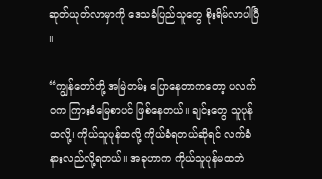ဆုတ်ယုတ်လာမှာကို ဒေသခံပြည်သူတွေ စိုးရိမ်လာပါပြီ ။

“ကျွန်တော်တို့ အမြဲတမ်း ပြောနေတာကတော့ ပလက်ဝက ကြားခံမြေစာပင် ဖြစ်နေတယ်။ ချင်းတွေ သူပုန်ထလို့၊ ကိုယ်သူပုန်ထလို့ ကိုယ်ခံရတယ်ဆိုရင် လက်ခံနားလည်လို့ရတယ်။ အခုဟာက ကိုယ်သူပုန်မထဘဲ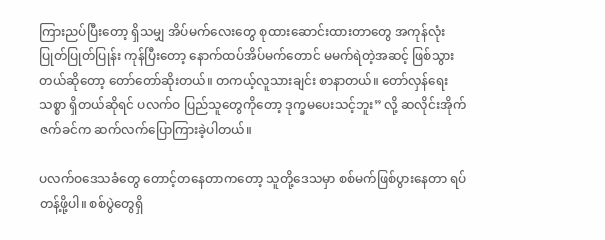ကြားညပ်ပြီးတော့ ရှိသမျှ အိပ်မက်လေးတွေ စုထားဆောင်းထားတာတွေ အကုန်လုံး ပြုတ်ပြုတ်ပြုန်း ကုန်ပြီးတော့ နောက်ထပ်အိပ်မက်တောင် မမက်ရဲတဲ့အဆင့် ဖြစ်သွားတယ်ဆိုတော့ တော်တော်ဆိုးတယ်။ တကယ့်လူသားချင်း စာနာတယ်။ တော်လှန်ရေးသစ္စာ ရှိတယ်ဆိုရင် ပလက်ဝ ပြည်သူတွေကိုတော့ ဒုက္ခမပေးသင့်ဘူး” လို့ ဆလိုင်းအိုက်ဇက်ခင်က ဆက်လက်ပြောကြားခဲ့ပါတယ်။

ပလက်ဝဒေသခံတွေ တောင့်တနေတာကတော့ သူတို့ဒေသမှာ စစ်မက်ဖြစ်ပွားနေတာ ရပ်တန့်ဖို့ပါ။ စစ်ပွဲတွေရှိ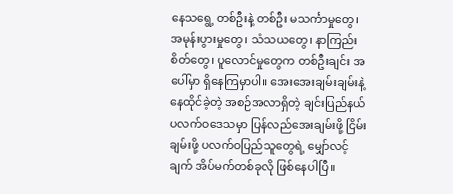နေသရွေ့ တစ်ဦးနဲ့ တစ်ဦး မသင်္ကာမှုတွေ၊ အမုန်းပွားမှုတွေ၊ သံသယတွေ၊ နာကြည်းစိတ်တွေ၊ ပူလောင်မှုတွေက တစ်ဦးချင်း အပေါ်မှာ ရှိနေကြမှာပါ။ အေးအေးချမ်းချမ်းနဲ့ နေထိုင်ခဲ့တဲ့ အစဉ်အလာရှိတဲ့ ချင်းပြည်နယ် ပလက်ဝဒေသမှာ ပြန်လည်အေးချမ်းဖို့ ငြိမ်းချမ်းဖို့ ပလက်ဝပြည်သူတွေရဲ့ မျှော်လင့်ချက် အိပ်မက်တစ်ခုလို ဖြစ်နေပါပြီ။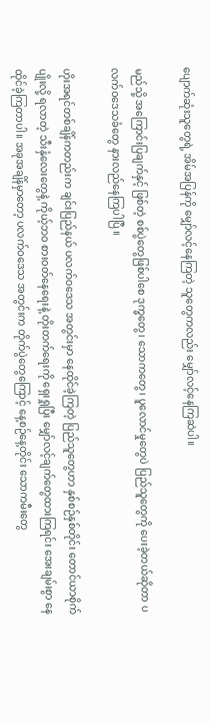ပျောက်ဆုံးသူတွေရဲ့ အိမ်အပြန်ကို မျှော်လင့်နေကြတဲ့ သူတွေကလည်း မျှော်လင့်နေကြဆဲပါ။

မည်သို့ အကြောင်းပြချက်နှင့် ဖြစ်တဲ့ စစ်ပွဲတွေဖြစ်ပါစေ ဒုက္ခတွေ၊ သောကတွေ၊ ပူလောင်မှုတွေပဲ ပြည်သူတွေကို ပေးခဲ့တယ်ဆိုတာ ပလက်ဝဒေသခံတွေ နားလည်နေကြပါပြီ ။

ဟိုးအရင်တစ်ချိန်ကတည်းက ချင်းပြည်နယ် ပလက်ဝဒေသ အတွင်းမှာ နေထိုင်ခဲ့ကြတဲ့ ပြည်သူတွေဟာ နှစ်စဉ်နှစ်တိုင်း တောင်ယာစိုက်ပျိုးလို့ ရလာတဲ့ သီးနှံလေးတွေနဲ့ ကိုယ့်ဘဝ စားဝတ်နေရေးနဲ့ တိုးတက်ရေးကို ရှေးရှုပြီး မျှော်လင့်ချက်တွေထားကြရင်း အေးချမ်းစွာ နေထိုင်ခဲ့ကြတာပါ။ အခုအချိန်မှာတော့ ပလက်ဝဒေသ အတွင်းက တိုက်ပွဲတွေကြောင့် နေ့စဉ်နေ့တိုင်း သောကမီးတွေ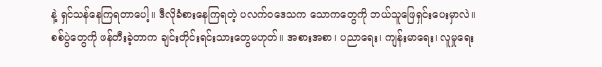နဲ့ ရှင်သန်နေကြရတာပေါ့။ ဒီလိုခံစားနေကြရတဲ့ ပလက်ဝဒေသက သောကတွေကို ဘယ်သူဖြေရှင်းပေးမှာလဲ။ စစ်ပွဲတွေကို ဖန်တီးခဲ့တာက ချင်းတိုင်းရင်းသားတွေမဟုတ်။ အစားအစာ၊ ပညာရေး၊ ကျန်းမာရေး၊ လူမှုရေး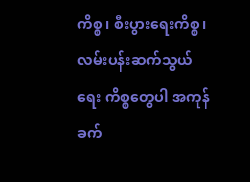ကိစ္စ၊ စီးပွားရေးကိစ္စ၊ လမ်းပန်းဆက်သွယ်ရေး ကိစ္စတွေပါ အကုန်ခက်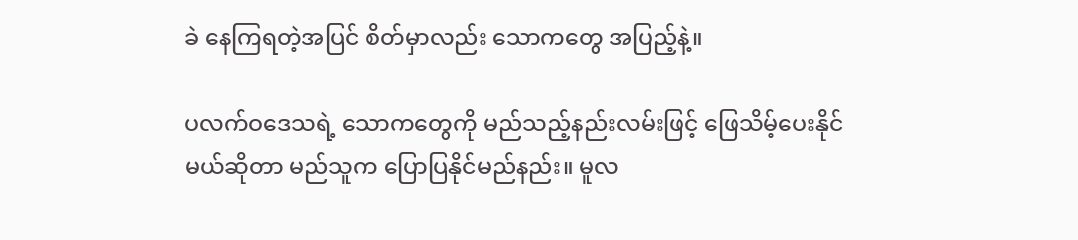ခဲ နေကြရတဲ့အပြင် စိတ်မှာလည်း သောကတွေ အပြည့်နဲ့။

ပလက်ဝဒေသရဲ့ သောကတွေကို မည်သည့်နည်းလမ်းဖြင့် ဖြေသိမ့်ပေးနိုင်မယ်ဆိုတာ မည်သူက ပြောပြနိုင်မည်နည်း။ မူလ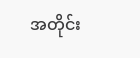အတိုင်း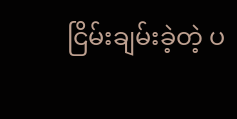ငြိမ်းချမ်းခဲ့တဲ့ ပ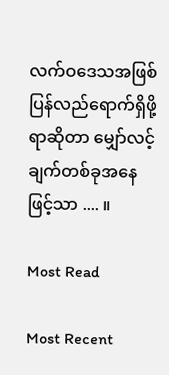လက်ဝဒေသအဖြစ် ပြန်လည်ရောက်ရှိဖို့ရာဆိုတာ မျှော်လင့်ချက်တစ်ခုအနေ ဖြင့်သာ .... ။

Most Read

Most Recent